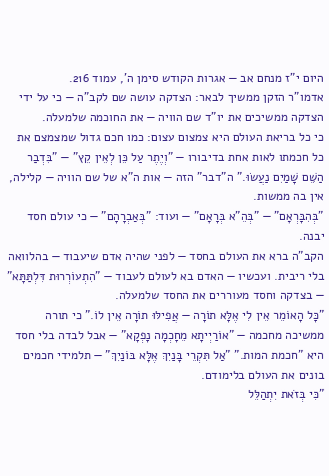היום י"ז מנחם אב — אגרות הקודש סימן ה', עמוד 216.
אדמו"ר הזקן ממשיך לבאר: הצדקה עושה שם לקב"ה — כי על ידי הצדקה ממשיכים את יו"ד שם הוויה — את החוכמה שלמעלה.
כי כל בריאת העולם היא צמצום עצום: כמו חכם גדול שמצמצם את כל חכמתו לאות אחת בדיבורו — "וְיֶתֶר עַל כֵּן לְאֵין קֵץ" — "בִּדְבַר הַשֵּׁם שָׁמַיִם נַעֲשׂוּ." ה"דבר" הזה — אות ה"א של שם הוויה — קלילה, אין בה ממשות.
"בְּהִבָּרְאָם" — "בְּהֵ"א בְּרָאָם" — ועוד: "בְּאַבְרָהָם" — כי עולם חסד יבנה.
הקב"ה ברא את העולם בחסד — לפני שהיה אדם שיעבוד — בהלוואה בלי ריבית. ועכשיו — האדם בא לעולם לעבוד — "הִתְעוֹרְרוּת דִּלְתַּתָּא" — בצדקה וחסד מעוררים את החסד שלמעלה.
"כָּל הָאוֹמֵר אֵין לִי אֶלָּא תוֹרָה — אֲפִילּוּ תוֹרָה אֵין לוֹ." כי תורה ממשיכה מחכמה — "אוֹרַיְיתָא מֵחָכְמָה נָפְקָא" — אבל לבדה בלי חסד היא "חכמת המות." "אַל תִּקְרֵי בָּנַיִךְ אֶלָּא בּוֹנַיִךְ" — תלמידי חכמים בונים את העולם בלימודם.
"כִּי בְּזֹאת יִתְהַלֵּל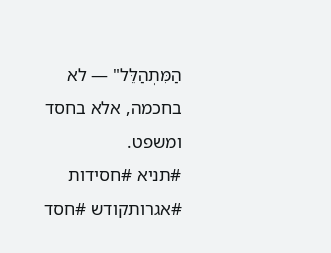הַמִּתְהַלֵּל" — לא בחכמה, אלא בחסד ומשפט.
#תניא #חסידות #אגרותקודש #חסד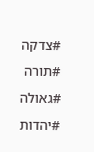#צדקה #תורה #גאולה #יהדות